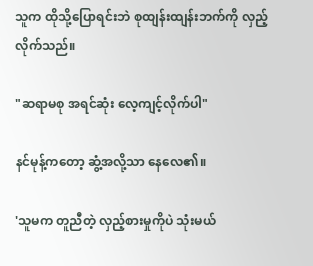သူက ထိုသို့ပြောရင်းဘဲ စုထျန်းထျန်းဘက်ကို လှည့်လိုက်သည်။

"ဆရာမစု အရင်ဆုံး လေ့ကျင့်လိုက်ပါ"

နင်မုန့်ကတော့ ဆွံ့အလို့သာ နေလေ၏။

'သူမက တူညီတဲ့ လှည့်စားမှုကိုပဲ သုံးမယ်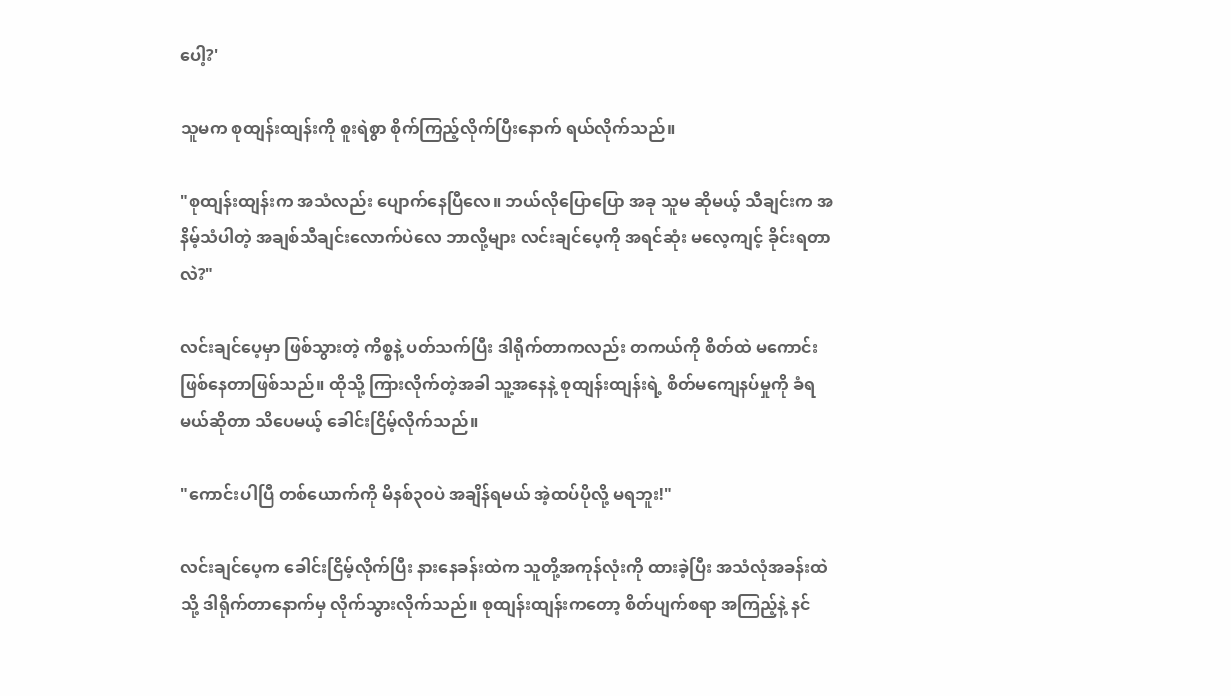ပေါ့?'

သူမက စုထျန်းထျန်းကို စူးရဲစွာ စိုက်ကြည့်လိုက်ပြီးနောက် ရယ်လိုက်သည်။

"စုထျန်းထျန်းက အသံလည်း ပျောက်နေပြီလေ။ ဘယ်လိုပြောပြော အခု သူမ ဆိုမယ့် သီချင်းက အနိမ့်သံပါတဲ့ အချစ်သီချင်းလောက်ပဲလေ ဘာလို့များ လင်းချင်ပေ့ကို အရင်ဆုံး မလေ့ကျင့် ခိုင်းရတာလဲ?"

လင်းချင်ပေ့မှာ ဖြစ်သွားတဲ့ ကိစ္စနဲ့ ပတ်သက်ပြီး ဒါရိုက်တာကလည်း တကယ်ကို စိတ်ထဲ မကောင်း ဖြစ်နေတာဖြစ်သည်။ ထိုသို့ ကြားလိုက်တဲ့အခါ သူ့အနေနဲ့ စုထျန်းထျန်းရဲ့ စိတ်မကျေနပ်မှုကို ခံရမယ်ဆိုတာ သိပေမယ့် ခေါင်းငြိမ့်လိုက်သည်။

"ကောင်းပါပြီ တစ်ယောက်ကို မိနစ်၃၀ပဲ အချိန်ရမယ် အဲ့ထပ်ပိုလို့ မရဘူး!"

လင်းချင်ပေ့က ခေါင်းငြိမ့်လိုက်ပြီး နားနေခန်းထဲက သူတို့အကုန်လုံးကို ထားခဲ့ပြီး အသံလုံအခန်းထဲသို့ ဒါရိုက်တာနောက်မှ လိုက်သွားလိုက်သည်။ စုထျန်းထျန်းကတော့ စိတ်ပျက်စရာ အကြည့်နဲ့ နင်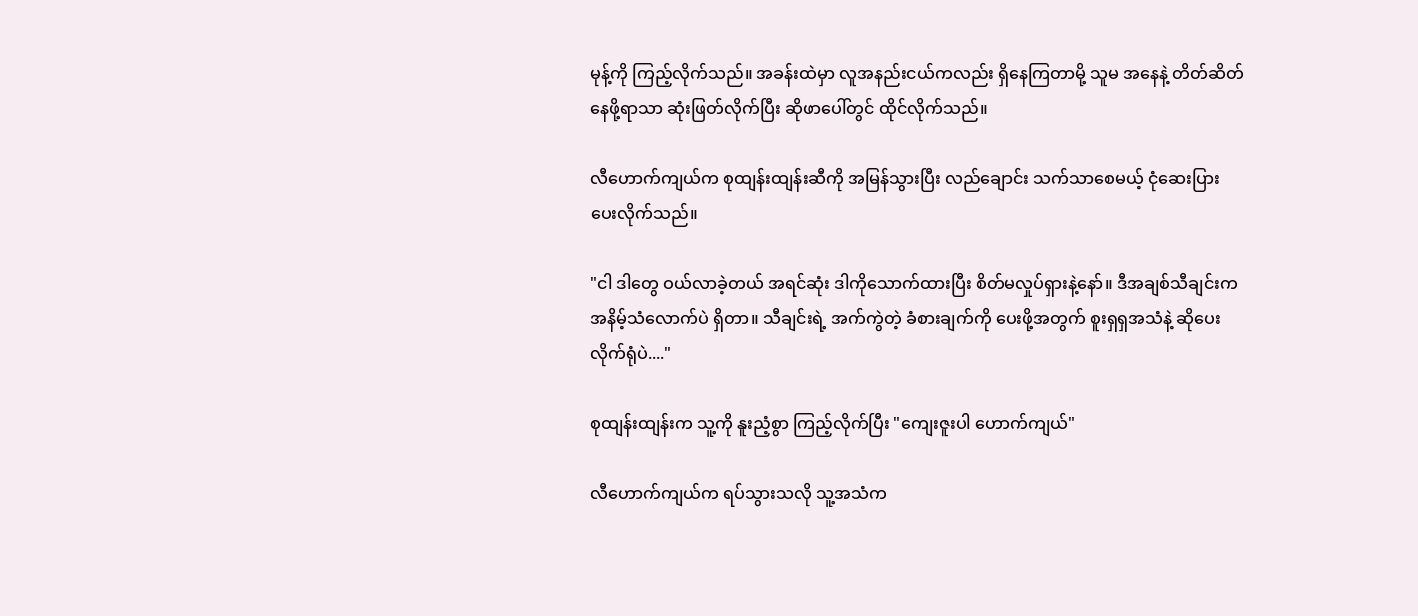မုန့်ကို ကြည့်လိုက်သည်။ အခန်းထဲမှာ လူအနည်းငယ်ကလည်း ရှိနေကြတာမို့ သူမ အနေနဲ့ တိတ်ဆိတ်နေဖို့ရာသာ ဆုံးဖြတ်လိုက်ပြီး ဆိုဖာပေါ်တွင် ထိုင်လိုက်သည်။

လီဟောက်ကျယ်က စုထျန်းထျန်းဆီကို အမြန်သွားပြီး လည်ချောင်း သက်သာစေမယ့် ငုံဆေးပြား ပေးလိုက်သည်။

"ငါ ဒါတွေ ဝယ်လာခဲ့တယ် အရင်ဆုံး ဒါကိုသောက်ထားပြီး စိတ်မလှုပ်ရှားနဲ့နော်။ ဒီအချစ်သီချင်းက အနိမ့်သံလောက်ပဲ ရှိတာ။ သီချင်းရဲ့ အက်ကွဲတဲ့ ခံစားချက်ကို ပေးဖို့အတွက် စူးရှရှအသံနဲ့ ဆိုပေးလိုက်ရုံပဲ...."

စုထျန်းထျန်းက သူ့ကို နူးညံ့စွာ ကြည့်လိုက်ပြီး "ကျေးဇူးပါ ဟောက်ကျယ်"

လီဟောက်ကျယ်က ရပ်သွားသလို သူ့အသံက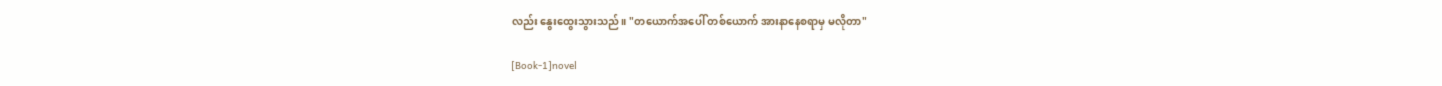လည်း နွေးထွေးသွားသည်။ "တယောက်အပေါ် တစ်ယောက် အားနာနေစရာမှ မလိုတာ"

[Book-1]novel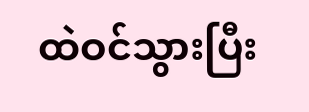ထဲဝင်သွားပြီး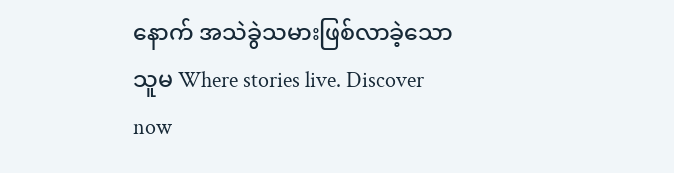နောက် အသဲခွဲသမားဖြစ်လာခဲ့သောသူမ Where stories live. Discover now